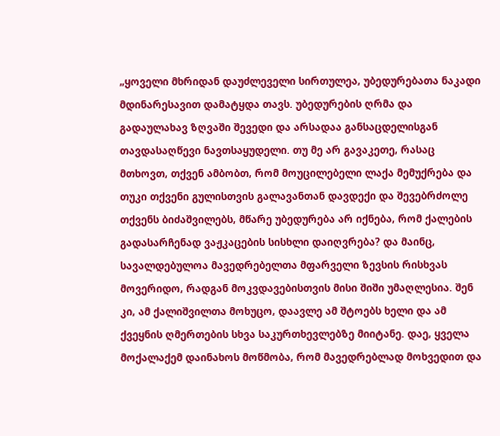„ყოველი მხრიდან დაუძლეველი სირთულეა, უბედურებათა ნაკადი მდინარესავით დამატყდა თავს. უბედურების ღრმა და გადაულახავ ზღვაში შევედი და არსადაა განსაცდელისგან თავდასაღწევი ნავთსაყუდელი. თუ მე არ გავაკეთე, რასაც მთხოვთ, თქვენ ამბობთ, რომ მოუცილებელი ლაქა მემუქრება და თუკი თქვენი გულისთვის გალავანთან დავდექი და შევებრძოლე თქვენს ბიძაშვილებს, მწარე უბედურება არ იქნება, რომ ქალების გადასარჩენად ვაჟკაცების სისხლი დაიღვრება? და მაინც, სავალდებულოა მავედრებელთა მფარველი ზევსის რისხვას მოვერიდო, რადგან მოკვდავებისთვის მისი შიში უმაღლესია. შენ კი, ამ ქალიშვილთა მოხუცო, დაავლე ამ შტოებს ხელი და ამ ქვეყნის ღმერთების სხვა საკურთხევლებზე მიიტანე. დაე, ყველა მოქალაქემ დაინახოს მოწმობა, რომ მავედრებლად მოხვედით და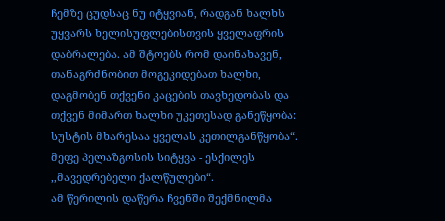ჩემზე ცუდსაც ნუ იტყვიან, რადგან ხალხს უყვარს ხელისუფლებისთვის ყველაფრის დაბრალება. ამ შტოებს რომ დაინახავენ, თანაგრძნობით მოგეკიდებათ ხალხი, დაგმობენ თქვენი კაცების თავხედობას და თქვენ მიმართ ხალხი უკეთესად განეწყობა: სუსტის მხარესაა ყველას კეთილგანწყობა“.
მეფე პელაზგოსის სიტყვა - ესქილეს ,,მავედრებელი ქალწულები“.
ამ წერილის დაწერა ჩვენში შექმნილმა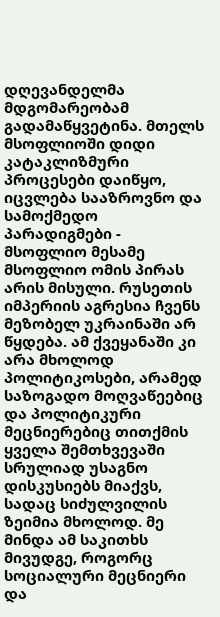დღევანდელმა მდგომარეობამ გადამაწყვეტინა. მთელს მსოფლიოში დიდი კატაკლიზმური პროცესები დაიწყო, იცვლება სააზროვნო და სამოქმედო პარადიგმები - მსოფლიო მესამე მსოფლიო ომის პირას არის მისული. რუსეთის იმპერიის აგრესია ჩვენს მეზობელ უკრაინაში არ წყდება. ამ ქვეყანაში კი არა მხოლოდ პოლიტიკოსები, არამედ საზოგადო მოღვაწეებიც და პოლიტიკური მეცნიერებიც თითქმის ყველა შემთხვევაში სრულიად უსაგნო დისკუსიებს მიაქვს, სადაც სიძულვილის ზეიმია მხოლოდ. მე მინდა ამ საკითხს მივუდგე, როგორც სოციალური მეცნიერი და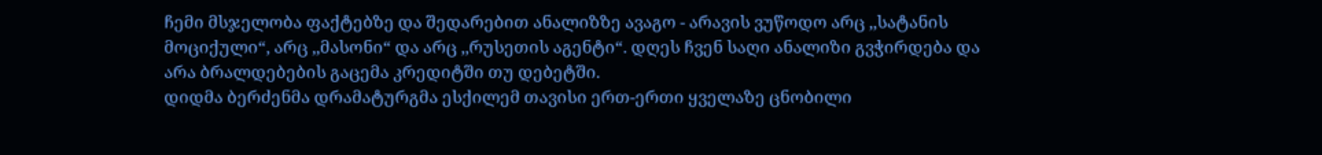ჩემი მსჯელობა ფაქტებზე და შედარებით ანალიზზე ავაგო - არავის ვუწოდო არც ,,სატანის მოციქული“, არც ,,მასონი“ და არც ,,რუსეთის აგენტი“. დღეს ჩვენ საღი ანალიზი გვჭირდება და არა ბრალდებების გაცემა კრედიტში თუ დებეტში.
დიდმა ბერძენმა დრამატურგმა ესქილემ თავისი ერთ-ერთი ყველაზე ცნობილი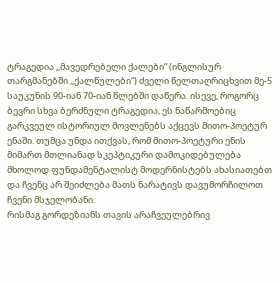ტრაგედია ,,მავედრებელი ქალები“ (ინგლისურ თარგმანებში ,,ქალწულები“) ძველი წელთაღრიცხვით მე-5 საუკუნის 90-იან 70-იან წლებში დაწერა. ისევე, როგორც ბევრი სხვა ბერძნული ტრაგედია, ეს ნაწარმოებიც გარკვეულ ისტორიულ მოვლენებს აქცევს მითო-პოეტურ ენაში. თუმცა უნდა ითქვას, რომ მითო-პოეტური ენის მიმართ მთლიანად სკეპტიკური დამოკიდებულება მხოლოდ ფუნდამენტალისტ მოდერნისტებს ახასიათებთ და ჩვენც არ შეიძლება მათს ნარატივს დავუმორჩილოთ ჩვენი მსჯელობანი.
რისმაგ გორდეზიანს თავის არაჩვეულებრივ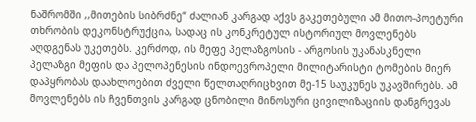ნაშრომში ,,მითების სიბრძნე“ ძალიან კარგად აქვს გაკეთებული ამ მითო-პოეტური თხრობის დეკონსტრუქცია, სადაც ის კონკრეტულ ისტორიულ მოვლენებს აღდგენას უკეთებს. კერძოდ, ის მეფე პელაზგოსის - არგოსის უკანასკნელი პელაზგი მეფის და პელოპენესის ინდოევროპელი მილიტარისტი ტომების მიერ დაპყრობას დაახლოებით ძველი წელთაღრიცხვით მე-15 საუკუნეს უკავშირებს. ამ მოვლენებს ის ჩვენთვის კარგად ცნობილი მინოსური ცივილიზაციის დანგრევას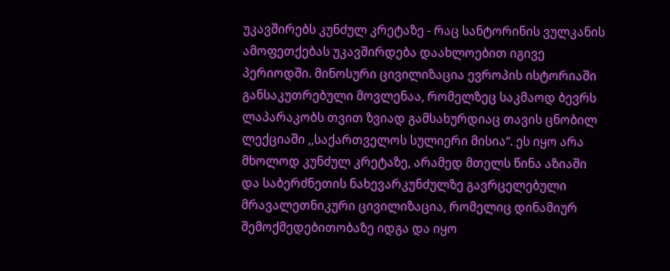უკავშირებს კუნძულ კრეტაზე - რაც სანტორინის ვულკანის ამოფეთქებას უკავშირდება დაახლოებით იგივე პერიოდში. მინოსური ცივილიზაცია ევროპის ისტორიაში განსაკუთრებული მოვლენაა, რომელზეც საკმაოდ ბევრს ლაპარაკობს თვით ზვიად გამსახურდიაც თავის ცნობილ ლექციაში ,,საქართველოს სულიერი მისია“. ეს იყო არა მხოლოდ კუნძულ კრეტაზე, არამედ მთელს წინა აზიაში და საბერძნეთის ნახევარკუნძულზე გავრცელებული მრავალეთნიკური ცივილიზაცია, რომელიც დინამიურ შემოქმედებითობაზე იდგა და იყო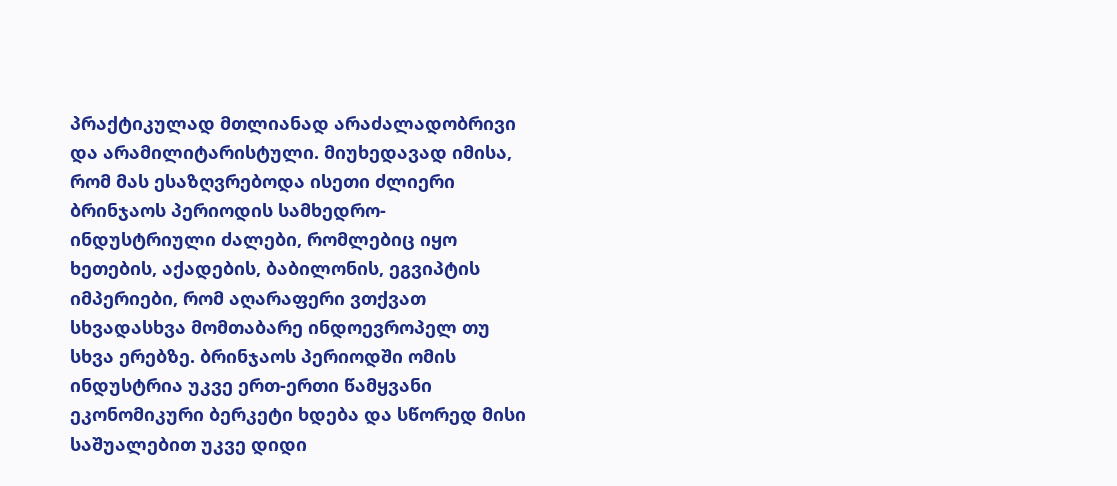პრაქტიკულად მთლიანად არაძალადობრივი და არამილიტარისტული. მიუხედავად იმისა, რომ მას ესაზღვრებოდა ისეთი ძლიერი ბრინჯაოს პერიოდის სამხედრო-ინდუსტრიული ძალები, რომლებიც იყო ხეთების, აქადების, ბაბილონის, ეგვიპტის იმპერიები, რომ აღარაფერი ვთქვათ სხვადასხვა მომთაბარე ინდოევროპელ თუ სხვა ერებზე. ბრინჯაოს პერიოდში ომის ინდუსტრია უკვე ერთ-ერთი წამყვანი ეკონომიკური ბერკეტი ხდება და სწორედ მისი საშუალებით უკვე დიდი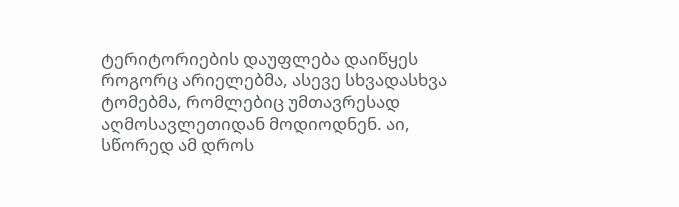ტერიტორიების დაუფლება დაიწყეს როგორც არიელებმა, ასევე სხვადასხვა ტომებმა, რომლებიც უმთავრესად აღმოსავლეთიდან მოდიოდნენ. აი, სწორედ ამ დროს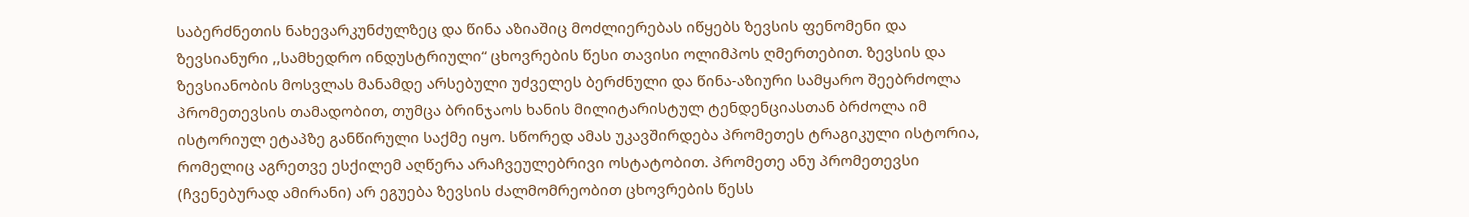საბერძნეთის ნახევარკუნძულზეც და წინა აზიაშიც მოძლიერებას იწყებს ზევსის ფენომენი და ზევსიანური ,,სამხედრო ინდუსტრიული“ ცხოვრების წესი თავისი ოლიმპოს ღმერთებით. ზევსის და ზევსიანობის მოსვლას მანამდე არსებული უძველეს ბერძნული და წინა-აზიური სამყარო შეებრძოლა პრომეთევსის თამადობით, თუმცა ბრინჯაოს ხანის მილიტარისტულ ტენდენციასთან ბრძოლა იმ ისტორიულ ეტაპზე განწირული საქმე იყო. სწორედ ამას უკავშირდება პრომეთეს ტრაგიკული ისტორია, რომელიც აგრეთვე ესქილემ აღწერა არაჩვეულებრივი ოსტატობით. პრომეთე ანუ პრომეთევსი (ჩვენებურად ამირანი) არ ეგუება ზევსის ძალმომრეობით ცხოვრების წესს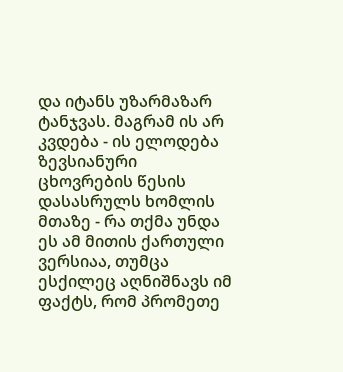და იტანს უზარმაზარ ტანჯვას. მაგრამ ის არ კვდება - ის ელოდება ზევსიანური ცხოვრების წესის დასასრულს ხომლის მთაზე - რა თქმა უნდა ეს ამ მითის ქართული ვერსიაა, თუმცა ესქილეც აღნიშნავს იმ ფაქტს, რომ პრომეთე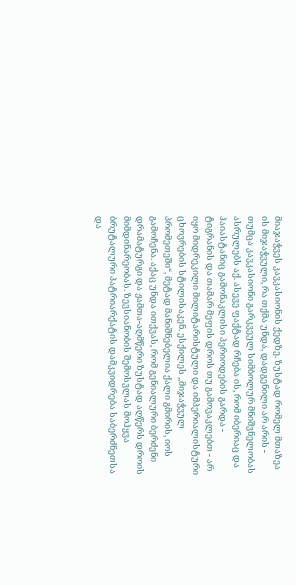მიაჯაჭვეს კავკასიონის ქედზე. ზუსტად რომელ მთაზეა ის მიჯაჭვული, რა თქმა უნდა, დადგენილი არ არის - თუმცა კავკასიონი გარკვეულ სიმბოლურ მნიშვნელობას ასრულებს აქ. ასევე ფაქტად რჩება ის, რომ იბერიაც და ჰაიასტანიც გამონაკლისი პერიოდების გარდა - ტიგრანის და თამარ მეფის დროს თუ გამოვაკლებთ - არ იყო მიდრეკილი მილიტარისტული და იმპერიალისტური ცხოვრების სტილისაკენ. ესქილეს ,,მიჯაჭვულ პრომეთეში“, მეტად მანიშნებელია ქალი გმირის, იოს გამოჩენა. აქაც უნდა ითქვას, რომ გენიალური ბერძენი დრამატურგი და ჟამთა-აღმწერი ზუსტად აღწერს დროის მიმდინარეობას. ზევსიანობის შემოსვლას მოჰყვა ბრუტალური პატრიარქატის დამკვიდრება საბერძნეთსა და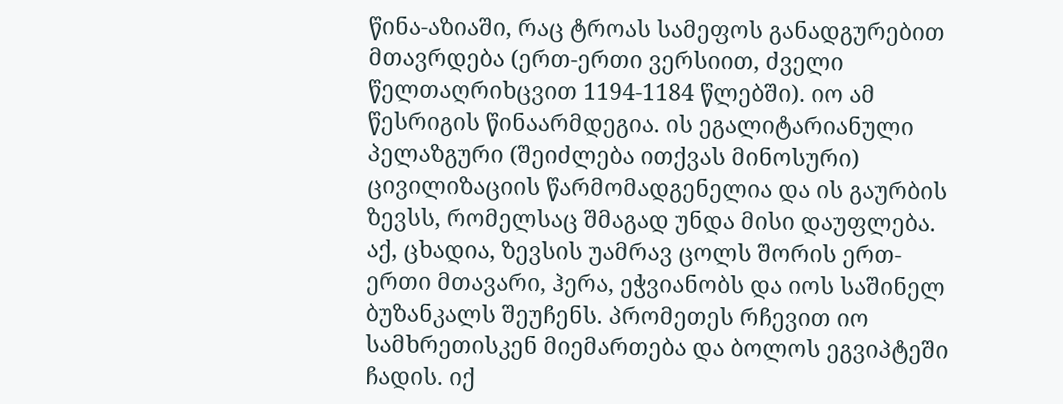წინა-აზიაში, რაც ტროას სამეფოს განადგურებით მთავრდება (ერთ-ერთი ვერსიით, ძველი წელთაღრიხცვით 1194-1184 წლებში). იო ამ წესრიგის წინაარმდეგია. ის ეგალიტარიანული პელაზგური (შეიძლება ითქვას მინოსური) ცივილიზაციის წარმომადგენელია და ის გაურბის ზევსს, რომელსაც შმაგად უნდა მისი დაუფლება. აქ, ცხადია, ზევსის უამრავ ცოლს შორის ერთ-ერთი მთავარი, ჰერა, ეჭვიანობს და იოს საშინელ ბუზანკალს შეუჩენს. პრომეთეს რჩევით იო სამხრეთისკენ მიემართება და ბოლოს ეგვიპტეში ჩადის. იქ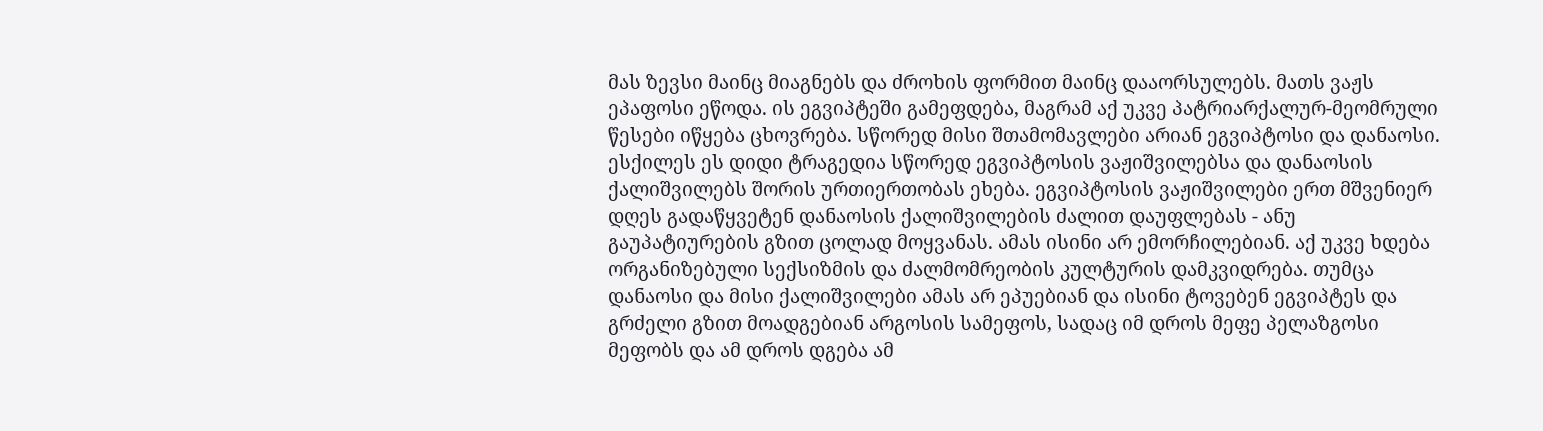მას ზევსი მაინც მიაგნებს და ძროხის ფორმით მაინც დააორსულებს. მათს ვაჟს ეპაფოსი ეწოდა. ის ეგვიპტეში გამეფდება, მაგრამ აქ უკვე პატრიარქალურ-მეომრული წესები იწყება ცხოვრება. სწორედ მისი შთამომავლები არიან ეგვიპტოსი და დანაოსი. ესქილეს ეს დიდი ტრაგედია სწორედ ეგვიპტოსის ვაჟიშვილებსა და დანაოსის ქალიშვილებს შორის ურთიერთობას ეხება. ეგვიპტოსის ვაჟიშვილები ერთ მშვენიერ დღეს გადაწყვეტენ დანაოსის ქალიშვილების ძალით დაუფლებას - ანუ გაუპატიურების გზით ცოლად მოყვანას. ამას ისინი არ ემორჩილებიან. აქ უკვე ხდება ორგანიზებული სექსიზმის და ძალმომრეობის კულტურის დამკვიდრება. თუმცა დანაოსი და მისი ქალიშვილები ამას არ ეპუებიან და ისინი ტოვებენ ეგვიპტეს და გრძელი გზით მოადგებიან არგოსის სამეფოს, სადაც იმ დროს მეფე პელაზგოსი მეფობს და ამ დროს დგება ამ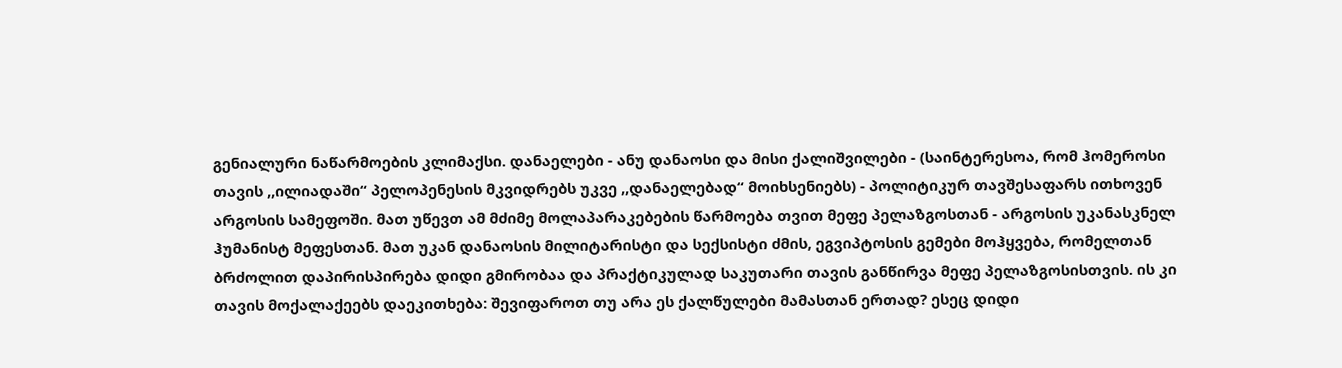გენიალური ნაწარმოების კლიმაქსი. დანაელები - ანუ დანაოსი და მისი ქალიშვილები - (საინტერესოა, რომ ჰომეროსი თავის ,,ილიადაში“ პელოპენესის მკვიდრებს უკვე ,,დანაელებად“ მოიხსენიებს) - პოლიტიკურ თავშესაფარს ითხოვენ არგოსის სამეფოში. მათ უწევთ ამ მძიმე მოლაპარაკებების წარმოება თვით მეფე პელაზგოსთან - არგოსის უკანასკნელ ჰუმანისტ მეფესთან. მათ უკან დანაოსის მილიტარისტი და სექსისტი ძმის, ეგვიპტოსის გემები მოჰყვება, რომელთან ბრძოლით დაპირისპირება დიდი გმირობაა და პრაქტიკულად საკუთარი თავის განწირვა მეფე პელაზგოსისთვის. ის კი თავის მოქალაქეებს დაეკითხება: შევიფაროთ თუ არა ეს ქალწულები მამასთან ერთად? ესეც დიდი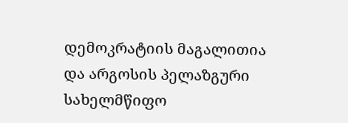დემოკრატიის მაგალითია და არგოსის პელაზგური სახელმწიფო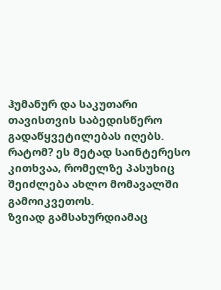ჰუმანურ და საკუთარი თავისთვის საბედისწერო გადაწყვეტილებას იღებს. რატომ? ეს მეტად საინტერესო კითხვაა, რომელზე პასუხიც შეიძლება ახლო მომავალში გამოიკვეთოს.
ზვიად გამსახურდიამაც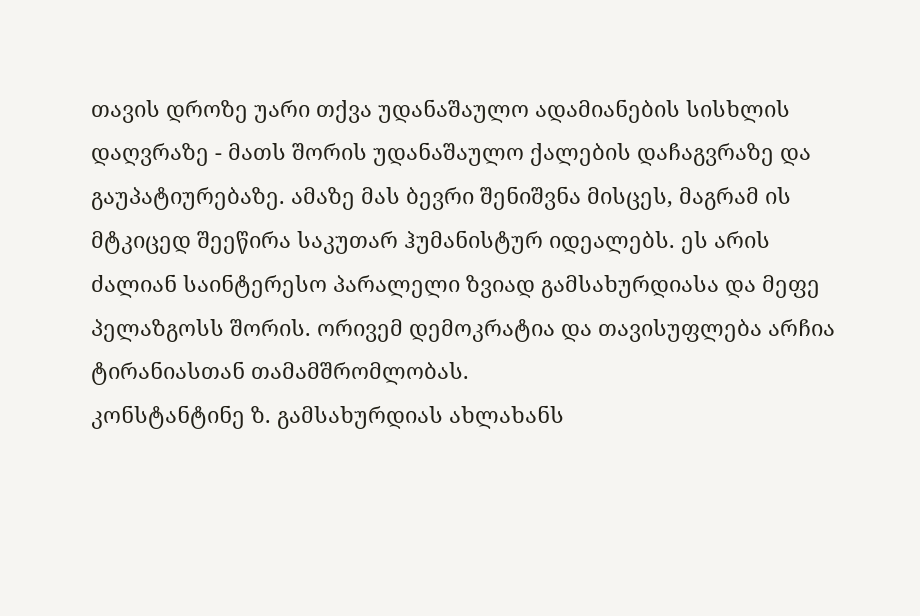თავის დროზე უარი თქვა უდანაშაულო ადამიანების სისხლის დაღვრაზე - მათს შორის უდანაშაულო ქალების დაჩაგვრაზე და გაუპატიურებაზე. ამაზე მას ბევრი შენიშვნა მისცეს, მაგრამ ის მტკიცედ შეეწირა საკუთარ ჰუმანისტურ იდეალებს. ეს არის ძალიან საინტერესო პარალელი ზვიად გამსახურდიასა და მეფე პელაზგოსს შორის. ორივემ დემოკრატია და თავისუფლება არჩია ტირანიასთან თამამშრომლობას.
კონსტანტინე ზ. გამსახურდიას ახლახანს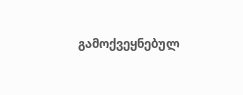გამოქვეყნებულ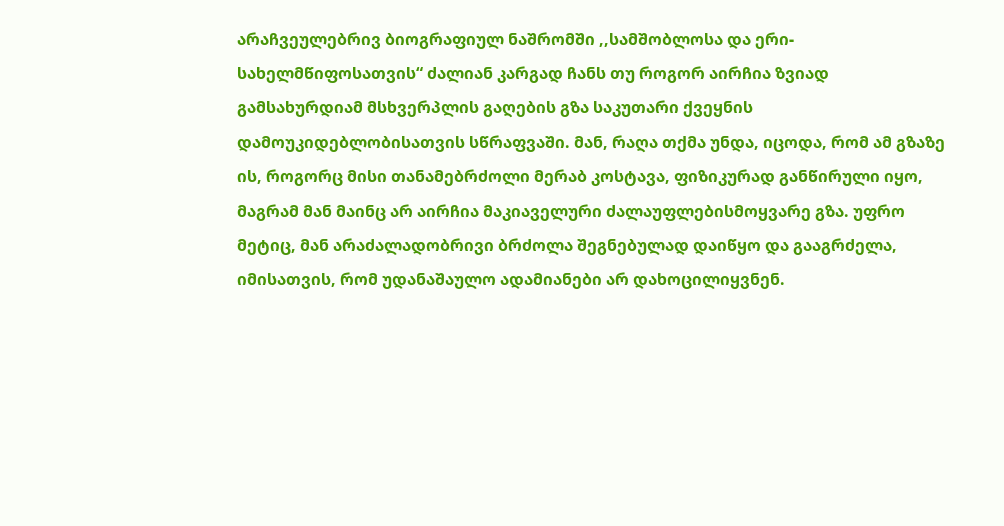არაჩვეულებრივ ბიოგრაფიულ ნაშრომში ,,სამშობლოსა და ერი-სახელმწიფოსათვის“ ძალიან კარგად ჩანს თუ როგორ აირჩია ზვიად გამსახურდიამ მსხვერპლის გაღების გზა საკუთარი ქვეყნის დამოუკიდებლობისათვის სწრაფვაში. მან, რაღა თქმა უნდა, იცოდა, რომ ამ გზაზე ის, როგორც მისი თანამებრძოლი მერაბ კოსტავა, ფიზიკურად განწირული იყო, მაგრამ მან მაინც არ აირჩია მაკიაველური ძალაუფლებისმოყვარე გზა. უფრო მეტიც, მან არაძალადობრივი ბრძოლა შეგნებულად დაიწყო და გააგრძელა, იმისათვის, რომ უდანაშაულო ადამიანები არ დახოცილიყვნენ.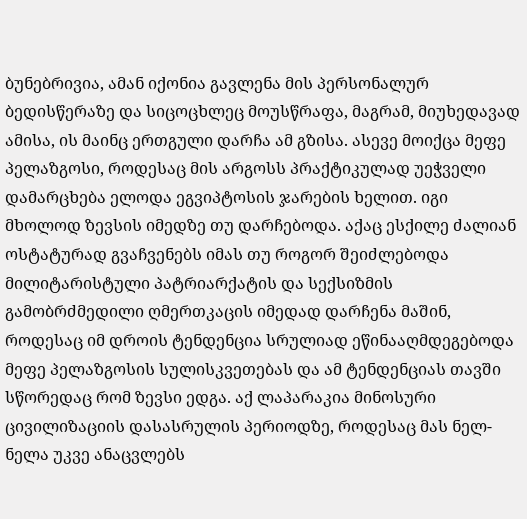ბუნებრივია, ამან იქონია გავლენა მის პერსონალურ ბედისწერაზე და სიცოცხლეც მოუსწრაფა, მაგრამ, მიუხედავად ამისა, ის მაინც ერთგული დარჩა ამ გზისა. ასევე მოიქცა მეფე პელაზგოსი, როდესაც მის არგოსს პრაქტიკულად უეჭველი დამარცხება ელოდა ეგვიპტოსის ჯარების ხელით. იგი მხოლოდ ზევსის იმედზე თუ დარჩებოდა. აქაც ესქილე ძალიან ოსტატურად გვაჩვენებს იმას თუ როგორ შეიძლებოდა მილიტარისტული პატრიარქატის და სექსიზმის გამობრძმედილი ღმერთკაცის იმედად დარჩენა მაშინ, როდესაც იმ დროის ტენდენცია სრულიად ეწინააღმდეგებოდა მეფე პელაზგოსის სულისკვეთებას და ამ ტენდენციას თავში სწორედაც რომ ზევსი ედგა. აქ ლაპარაკია მინოსური ცივილიზაციის დასასრულის პერიოდზე, როდესაც მას ნელ-ნელა უკვე ანაცვლებს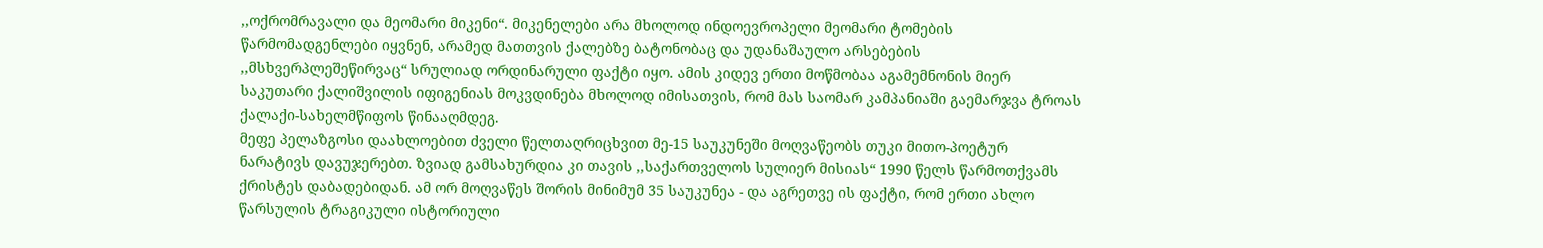,,ოქრომრავალი და მეომარი მიკენი“. მიკენელები არა მხოლოდ ინდოევროპელი მეომარი ტომების წარმომადგენლები იყვნენ, არამედ მათთვის ქალებზე ბატონობაც და უდანაშაულო არსებების ,,მსხვერპლეშეწირვაც“ სრულიად ორდინარული ფაქტი იყო. ამის კიდევ ერთი მოწმობაა აგამემნონის მიერ საკუთარი ქალიშვილის იფიგენიას მოკვდინება მხოლოდ იმისათვის, რომ მას საომარ კამპანიაში გაემარჯვა ტროას ქალაქი-სახელმწიფოს წინააღმდეგ.
მეფე პელაზგოსი დაახლოებით ძველი წელთაღრიცხვით მე-15 საუკუნეში მოღვაწეობს თუკი მითო-პოეტურ ნარატივს დავუჯერებთ. ზვიად გამსახურდია კი თავის ,,საქართველოს სულიერ მისიას“ 1990 წელს წარმოთქვამს ქრისტეს დაბადებიდან. ამ ორ მოღვაწეს შორის მინიმუმ 35 საუკუნეა - და აგრეთვე ის ფაქტი, რომ ერთი ახლო წარსულის ტრაგიკული ისტორიული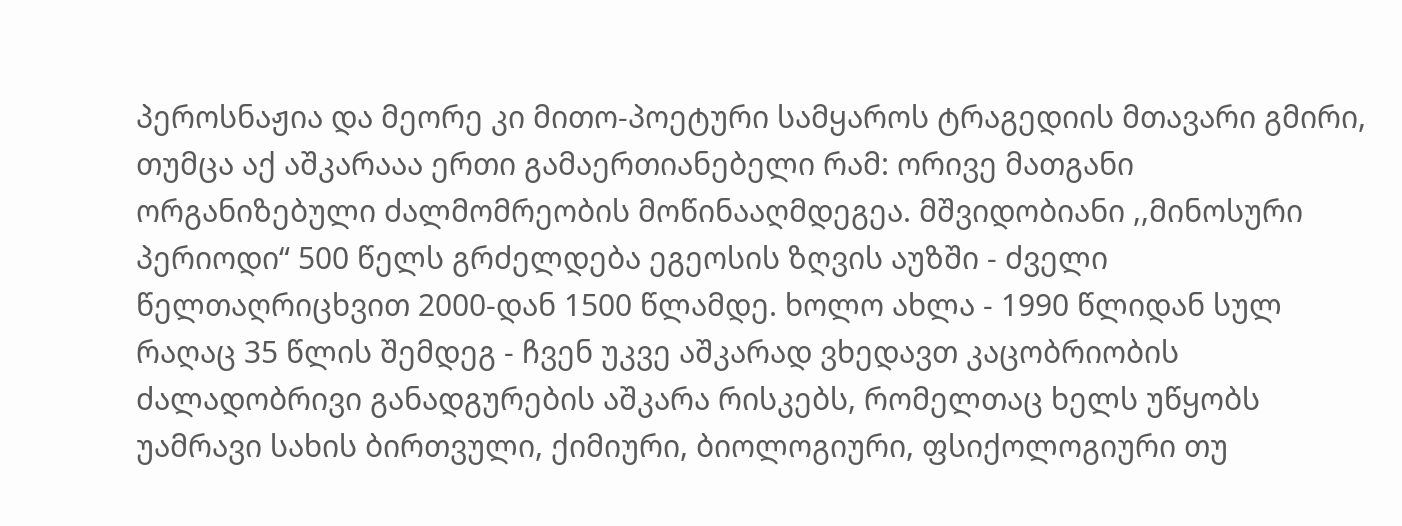პეროსნაჟია და მეორე კი მითო-პოეტური სამყაროს ტრაგედიის მთავარი გმირი, თუმცა აქ აშკარააა ერთი გამაერთიანებელი რამ: ორივე მათგანი ორგანიზებული ძალმომრეობის მოწინააღმდეგეა. მშვიდობიანი ,,მინოსური პერიოდი“ 500 წელს გრძელდება ეგეოსის ზღვის აუზში - ძველი წელთაღრიცხვით 2000-დან 1500 წლამდე. ხოლო ახლა - 1990 წლიდან სულ რაღაც 35 წლის შემდეგ - ჩვენ უკვე აშკარად ვხედავთ კაცობრიობის ძალადობრივი განადგურების აშკარა რისკებს, რომელთაც ხელს უწყობს უამრავი სახის ბირთვული, ქიმიური, ბიოლოგიური, ფსიქოლოგიური თუ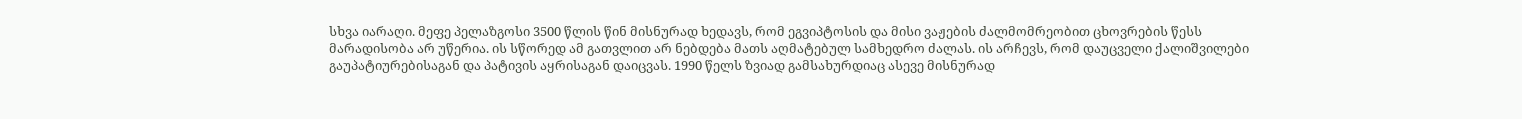სხვა იარაღი. მეფე პელაზგოსი 3500 წლის წინ მისნურად ხედავს, რომ ეგვიპტოსის და მისი ვაჟების ძალმომრეობით ცხოვრების წესს მარადისობა არ უწერია. ის სწორედ ამ გათვლით არ ნებდება მათს აღმატებულ სამხედრო ძალას. ის არჩევს, რომ დაუცველი ქალიშვილები გაუპატიურებისაგან და პატივის აყრისაგან დაიცვას. 1990 წელს ზვიად გამსახურდიაც ასევე მისნურად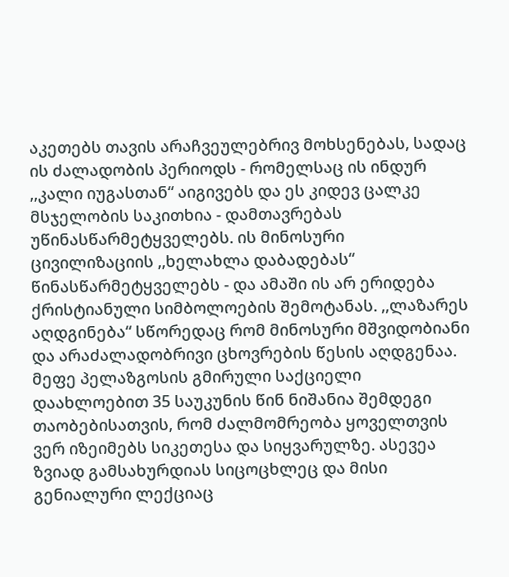აკეთებს თავის არაჩვეულებრივ მოხსენებას, სადაც ის ძალადობის პერიოდს - რომელსაც ის ინდურ ,,კალი იუგასთან“ აიგივებს და ეს კიდევ ცალკე მსჯელობის საკითხია - დამთავრებას უწინასწარმეტყველებს. ის მინოსური ცივილიზაციის ,,ხელახლა დაბადებას“ წინასწარმეტყველებს - და ამაში ის არ ერიდება ქრისტიანული სიმბოლოების შემოტანას. ,,ლაზარეს აღდგინება“ სწორედაც რომ მინოსური მშვიდობიანი და არაძალადობრივი ცხოვრების წესის აღდგენაა.
მეფე პელაზგოსის გმირული საქციელი დაახლოებით 35 საუკუნის წინ ნიშანია შემდეგი თაობებისათვის, რომ ძალმომრეობა ყოველთვის ვერ იზეიმებს სიკეთესა და სიყვარულზე. ასევეა ზვიად გამსახურდიას სიცოცხლეც და მისი გენიალური ლექციაც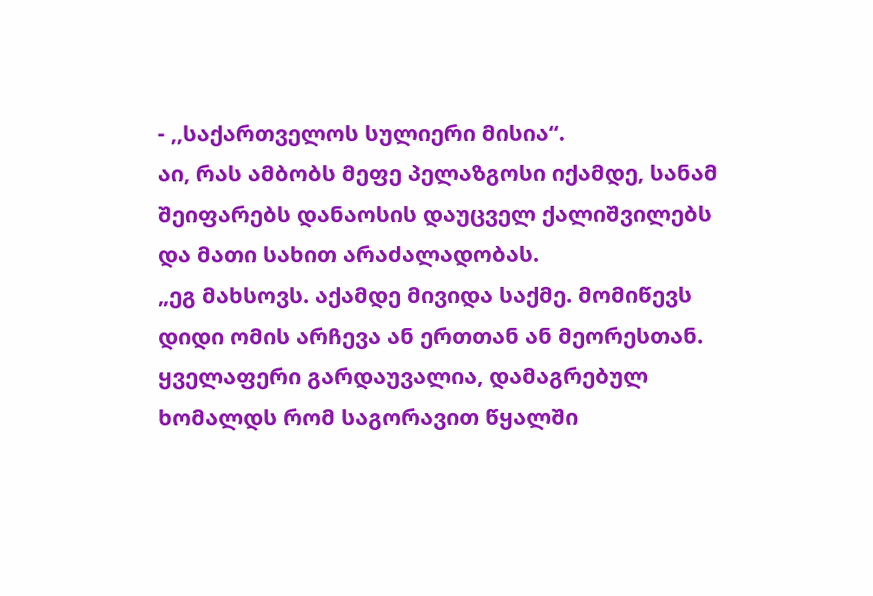- ,,საქართველოს სულიერი მისია“.
აი, რას ამბობს მეფე პელაზგოსი იქამდე, სანამ შეიფარებს დანაოსის დაუცველ ქალიშვილებს და მათი სახით არაძალადობას.
„ეგ მახსოვს. აქამდე მივიდა საქმე. მომიწევს დიდი ომის არჩევა ან ერთთან ან მეორესთან. ყველაფერი გარდაუვალია, დამაგრებულ ხომალდს რომ საგორავით წყალში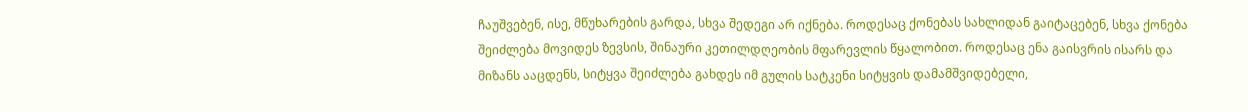ჩაუშვებენ, ისე, მწუხარების გარდა, სხვა შედეგი არ იქნება. როდესაც ქონებას სახლიდან გაიტაცებენ, სხვა ქონება შეიძლება მოვიდეს ზევსის, შინაური კეთილდღეობის მფარევლის წყალობით. როდესაც ენა გაისვრის ისარს და მიზანს ააცდენს, სიტყვა შეიძლება გახდეს იმ გულის სატკენი სიტყვის დამამშვიდებელი,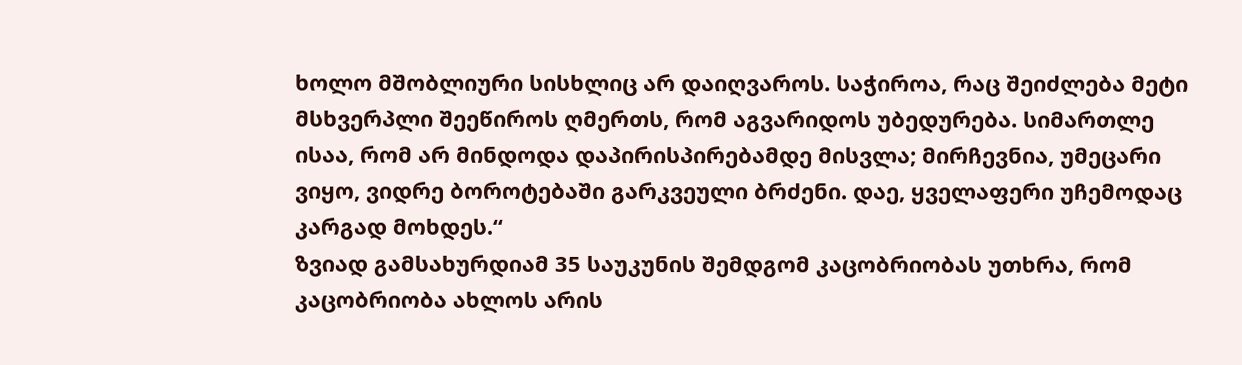ხოლო მშობლიური სისხლიც არ დაიღვაროს. საჭიროა, რაც შეიძლება მეტი მსხვერპლი შეეწიროს ღმერთს, რომ აგვარიდოს უბედურება. სიმართლე ისაა, რომ არ მინდოდა დაპირისპირებამდე მისვლა; მირჩევნია, უმეცარი ვიყო, ვიდრე ბოროტებაში გარკვეული ბრძენი. დაე, ყველაფერი უჩემოდაც კარგად მოხდეს.“
ზვიად გამსახურდიამ 35 საუკუნის შემდგომ კაცობრიობას უთხრა, რომ კაცობრიობა ახლოს არის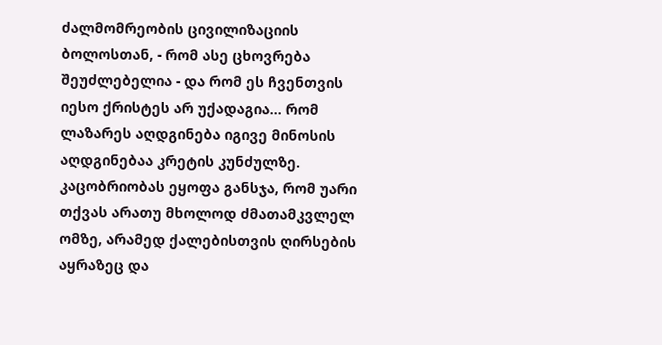ძალმომრეობის ცივილიზაციის ბოლოსთან, - რომ ასე ცხოვრება შეუძლებელია - და რომ ეს ჩვენთვის იესო ქრისტეს არ უქადაგია... რომ ლაზარეს აღდგინება იგივე მინოსის აღდგინებაა კრეტის კუნძულზე. კაცობრიობას ეყოფა განსჯა, რომ უარი თქვას არათუ მხოლოდ ძმათამკვლელ ომზე, არამედ ქალებისთვის ღირსების აყრაზეც და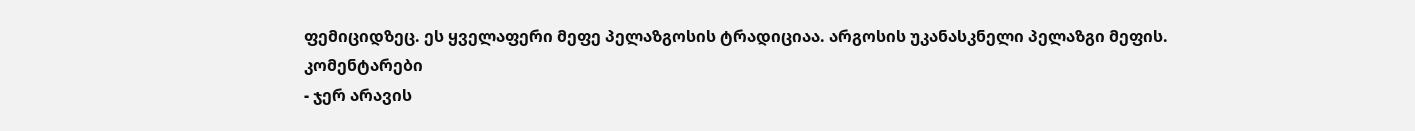ფემიციდზეც. ეს ყველაფერი მეფე პელაზგოსის ტრადიციაა. არგოსის უკანასკნელი პელაზგი მეფის.
კომენტარები
- ჯერ არავის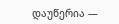დაუწერია —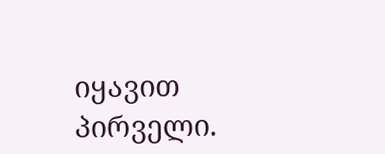იყავით პირველი.